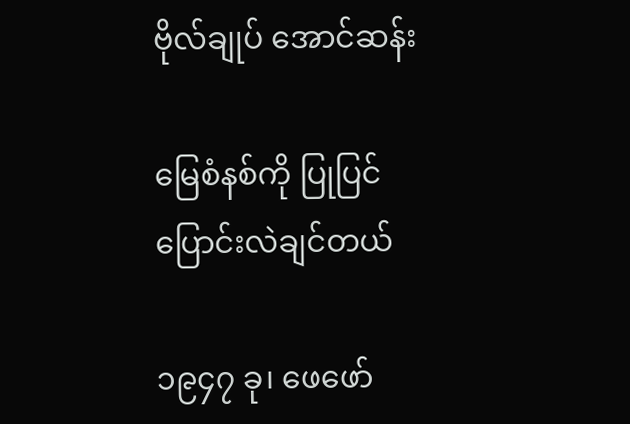ဗိုလ်ချုပ် အောင်ဆန်း

မြေစံနစ်ကို ပြုပြင် ပြောင်းလဲချင်တယ်

၁၉၄၇ ခု၊ ဖေဖော်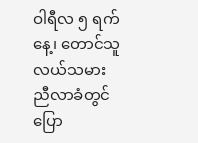ဝါရီလ ၅ ရက်နေ့၊ တောင်သူလယ်သမားညီလာခံတွင် ပြော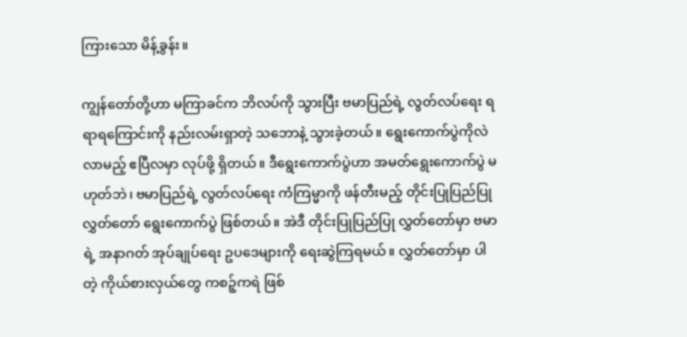ကြားသော မိန့်ခွန်း။

ကျွန်တော်တို့ဟာ မကြာခင်က ဘိလပ်ကို သွားပြီး ဗမာပြည်ရဲ့ လွတ်လပ်ရေး ရရာရကြောင်းကို နည်းလမ်းရှာတဲ့ သဘောနဲ့ သွားခဲ့တယ်။ ရွေးကောက်ပွဲကိုလဲ လာမည့် ဧပြီလမှာ လုပ်ဖို့ ရှိတယ်။ ဒီရွေးကောက်ပွဲဟာ အမတ်ရွေးကောက်ပွဲ မဟုတ်ဘဲ၊ ဗမာပြည်ရဲ့ လွတ်လပ်ရေး ကံကြမ္မာကို ဖန်တီးမည့် တိုင်းပြုပြည်ပြု လွှတ်တော် ရွေးကောက်ပွဲ ဖြစ်တယ်။ အဲဒီ တိုင်းပြုပြည်ပြု လွှတ်တော်မှာ ဗမာရဲ့ အနာဂတ် အုပ်ချုပ်ရေး ဥပဒေများကို ရေးဆွဲကြရမယ်။ လွှတ်တော်မှာ ပါတဲ့ ကိုယ်စားလှယ်တွေ ကစဉ့်ကရဲ ဖြစ်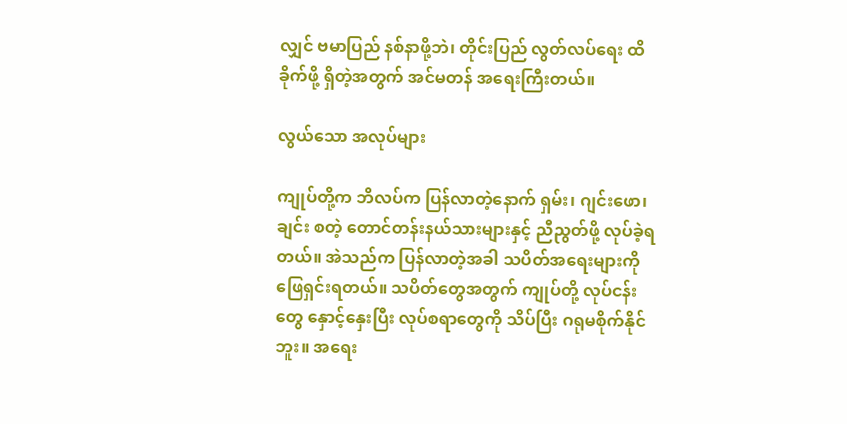လျှင် ဗမာပြည် နစ်နာဖို့ဘဲ၊ တိုင်းပြည် လွတ်လပ်ရေး ထိခိုက်ဖို့ ရှိတဲ့အတွက် အင်မတန် အရေးကြီးတယ်။

လွယ်သော အလုပ်များ

ကျုပ်တို့က ဘိလပ်က ပြန်လာတဲ့နောက် ရှမ်း၊ ဂျင်းဖော၊ ချင်း စတဲ့ တောင်တန်းနယ်သားများနှင့် ညီညွတ်ဖို့ လုပ်ခဲ့ရတယ်။ အဲသည်က ပြန်လာတဲ့အခါ သပိတ်အရေးများကို ဖြေရှင်းရတယ်။ သပိတ်တွေအတွက် ကျုပ်တို့ လုပ်ငန်းတွေ နှောင့်နှေးပြီး လုပ်စရာတွေကို သိပ်ပြီး ဂရုမစိုက်နိုင်ဘူး။ အရေး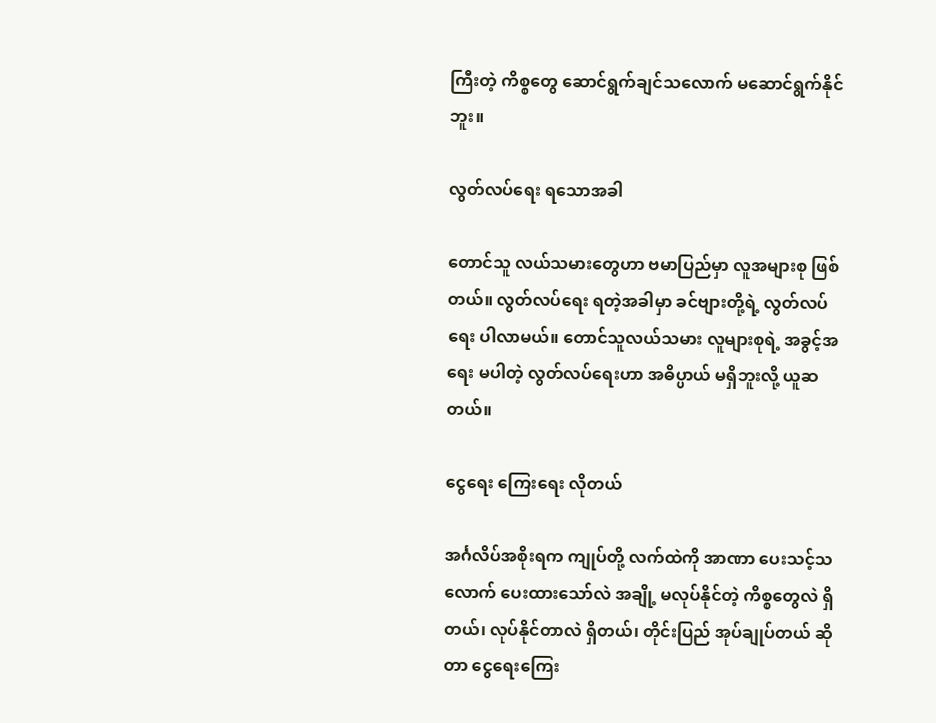ကြီးတဲ့ ကိစ္စတွေ ဆောင်ရွက်ချင်သလောက် မဆောင်ရွက်နိုင်ဘူး။

လွတ်လပ်ရေး ရသောအခါ

တောင်သူ လယ်သမားတွေဟာ ဗမာပြည်မှာ လူအများစု ဖြစ်တယ်။ လွတ်လပ်ရေး ရတဲ့အခါမှာ ခင်ဗျားတို့ရဲ့ လွတ်လပ်ရေး ပါလာမယ်။ တောင်သူလယ်သမား လူများစုရဲ့ အခွင့်အရေး မပါတဲ့ လွတ်လပ်ရေးဟာ အဓိပ္ပာယ် မရှိဘူးလို့ ယူဆတယ်။

ငွေရေး ကြေးရေး လိုတယ်

အင်္ဂလိပ်အစိုးရက ကျုပ်တို့ လက်ထဲကို အာဏာ ပေးသင့်သလောက် ပေးထားသော်လဲ အချို့ မလုပ်နိုင်တဲ့ ကိစ္စတွေလဲ ရှိတယ်၊ လုပ်နိုင်တာလဲ ရှိတယ်၊ တိုင်းပြည် အုပ်ချုပ်တယ် ဆိုတာ ငွေရေးကြေး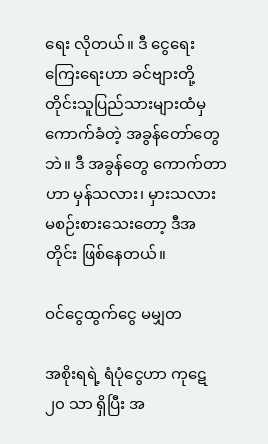ရေး လိုတယ်။ ဒီ ငွေရေးကြေးရေးဟာ ခင်ဗျားတို့ တိုင်းသူပြည်သားများထံမှ ကောက်ခံတဲ့ အခွန်တော်တွေဘဲ။ ဒီ အခွန်တွေ ကောက်တာဟာ မှန်သလား၊ မှားသလား မစဉ်းစားသေးတော့ ဒီအတိုင်း ဖြစ်နေတယ်။

ဝင်ငွေထွက်ငွေ မမျှတ

အစိုးရရဲ့ ရံပုံငွေဟာ ကုဋေ ၂၀ သာ ရှိပြီး အ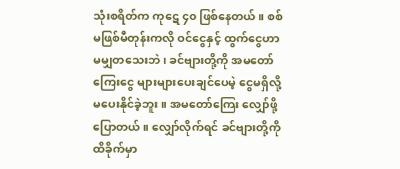သုံးစရိတ်က ကုဋေ ၄၀ ဖြစ်နေတယ်။ စစ် မဖြစ်မီတုန်းကလို ဝင်ငွေနှင့် ထွက်ငွေဟာ မမျှတသေးဘဲ၊ ခင်ဗျားတို့ကို အမတော်ကြေးငွေ များများပေးချင်ပေမဲ့ ငွေမရှိလို့ မပေးနိုင်ခဲ့ဘူး။ အမတော်ကြေး လျှော်ဖို့ ပြောတယ်။ လျှော်လိုက်ရင် ခင်ဗျားတို့ကို ထိခိုက်မှာ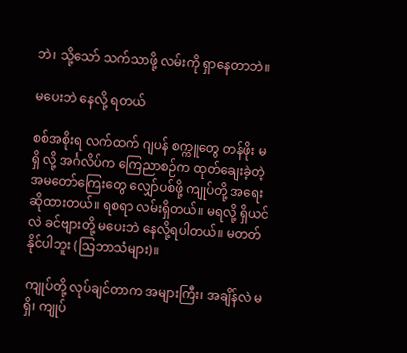ဘဲ၊ သို့သော် သက်သာဖို့ လမ်းကို ရှာနေတာဘဲ။

မပေးဘဲ နေလို့ ရတယ်

စစ်အစိုးရ လက်ထက် ဂျပန် စက္ကူတွေ တန်ဖိုး မရှိ လို့ အင်္ဂလိပ်က ကြေညာစဉ်က ထုတ်ချေးခဲ့တဲ့ အမတော်ကြေးတွေ လျှော်ပစ်ဖို့ ကျုပ်တို့ အရေး ဆိုထားတယ်။ ရစရာ လမ်းရှိတယ်။ မရလို့ ရှိယင်လဲ ခင်ဗျားတို့ မပေးဘဲ နေလို့ရပါတယ်။ မတတ်နိုင်ပါဘူး (သြဘာသံများ)။

ကျုပ်တို့ လုပ်ချင်တာက အများကြီး၊ အချိန်လဲ မရှိ၊ ကျုပ်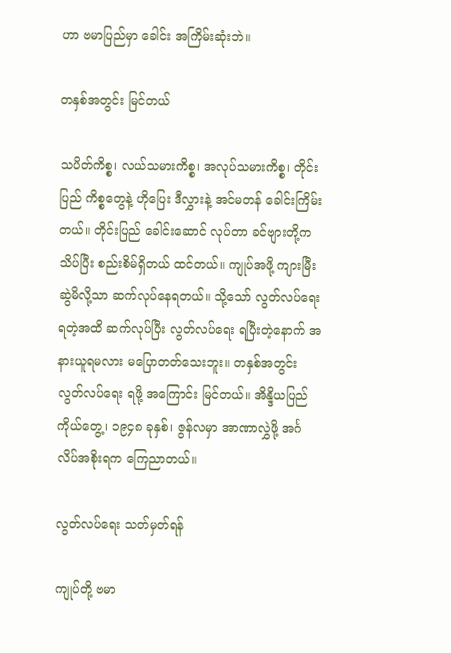ဟာ ဗမာပြည်မှာ ခေါင်း အကြိမ်းဆုံးဘဲ။

တနှစ်အတွင်း မြင်တယ်

သပိတ်ကိစ္စ၊ လယ်သမားကိစ္စ၊ အလုပ်သမားကိစ္စ၊ တိုင်းပြည် ကိစ္စတွေနဲ့ ဟိုပြေး ဒီလွှားနဲ့ အင်မတန် ခေါင်းကြိမ်းတယ်။ တိုင်းပြည် ခေါင်းဆောင် လုပ်တာ ခင်ဗျားတို့က သိပ်ပြီး စည်းစိမ်ရှိတယ် ထင်တယ်။ ကျုပ်အဖို့ ကျားမြီးဆွဲမိလို့သာ ဆက်လုပ်နေရတယ်။ သို့သော် လွတ်လပ်ရေး ရတဲ့အထိ ဆက်လုပ်ပြီး လွတ်လပ်ရေး ရပြီးတဲ့နောက် အနားယူရမလား မပြောတတ်သေးဘူး။ တနှစ်အတွင်း လွတ်လပ်ရေး ရဖို့ အကြောင်း မြင်တယ်။ အိန္ဒိယပြည်ကိုယ်တွေ့၊ ၁၉၄၈ ခုနှစ်၊ ဇွန်လမှာ အာဏာလွှဲဖို့ အင်္ဂလိပ်အစိုးရက ကြေညာတယ်။

လွတ်လပ်ရေး သတ်မှတ်ရန်

ကျုပ်တို့ ဗမာ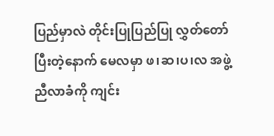ပြည်မှာလဲ တိုင်းပြုပြည်ပြု လွှတ်တော် ပြီးတဲ့နောက် မေလမှာ ဖ၊ဆ၊ပ၊လ အဖွဲ့ ညီလာခံကို ကျင်း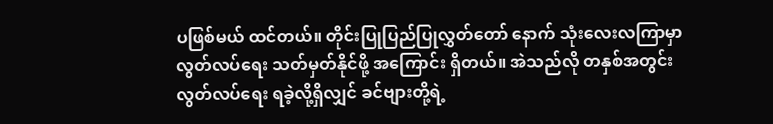ပဖြစ်မယ် ထင်တယ်။ တိုင်းပြုပြည်ပြုလွှတ်တော် နောက် သုံးလေးလကြာမှာ လွတ်လပ်ရေး သတ်မှတ်နိုင်ဖို့ အကြောင်း ရှိတယ်။ အဲသည်လို တနှစ်အတွင်း လွတ်လပ်ရေး ရခဲ့လို့ရှိလျှင် ခင်ဗျားတို့ရဲ့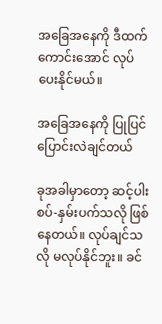အခြေအနေကို ဒီထက်ကောင်းအောင် လုပ်ပေးနိုင်မယ်။

အခြေအနေကို ပြုပြင်ပြောင်းလဲချင်တယ်

ခုအခါမှာတော့ ဆင့်ပါးစပ်-နှမ်းပက်သလို ဖြစ်နေတယ်။ လုပ်ချင်သလို မလုပ်နိုင်ဘူး။ ခင်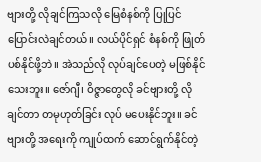ဗျားတို့ လိုချင်ကြသလို မြေစံနစ်ကို ပြုပြင်ပြောင်းလဲချင်တယ်။ လယ်ပိုင်ရှင် စံနစ်ကို ဖြုတ်ပစ်နိုင်ဖို့ဘဲ။ အဲသည်လို လုပ်ချင်ပေတဲ့ မဖြစ်နိုင်သေးဘူး။ ဇော်ဂျီ၊ ဝိဇ္ဇာတွေလို ခင်ဗျားတို့ လိုချင်တာ တမုဟုတ်ခြင်း လုပ် မပေးနိုင်ဘူး။ ခင်ဗျားတို့ အရေးကို ကျုပ်ထက် ဆောင်ရွက်နိုင်တဲ့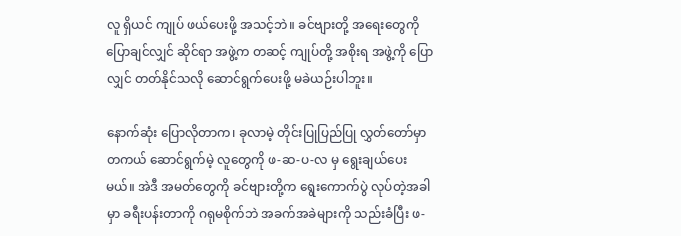လူ ရှိယင် ကျုပ် ဖယ်ပေးဖို့ အသင့်ဘဲ။ ခင်ဗျားတို့ အရေးတွေကို ပြောချင်လျှင် ဆိုင်ရာ အဖွဲ့က တဆင့် ကျုပ်တို့ အစိုးရ အဖွဲ့ကို ပြောလျှင် တတ်နိုင်သလို ဆောင်ရွက်ပေးဖို့ မခဲယဉ်းပါဘူး။

နောက်ဆုံး ပြောလိုတာက၊ ခုလာမဲ့ တိုင်းပြုပြည်ပြု လွှတ်တော်မှာ တကယ် ဆောင်ရွက်မဲ့ လူတွေကို ဖ-ဆ-ပ-လ မှ ရွေးချယ်ပေးမယ်။ အဲဒီ အမတ်တွေကို ခင်ဗျားတို့က ရွေးကောက်ပွဲ လုပ်တဲ့အခါမှာ ခရီးပန်းတာကို ဂရုမစိုက်ဘဲ အခက်အခဲများကို သည်းခံပြီး ဖ-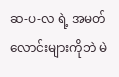ဆ-ပ-လ ရဲ့ အမတ်လောင်းများကိုဘဲ မဲ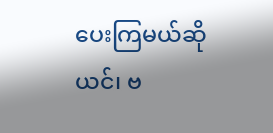ပေးကြမယ်ဆိုယင်၊ ဗ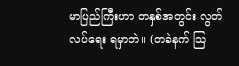မာပြည်ကြီးဟာ တနှစ်အတွင်း လွတ်လပ်ရေး ရမှာဘဲ။ (တခဲနက် သြ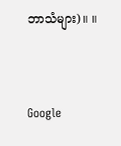ဘာသံများ)။ ။



Google